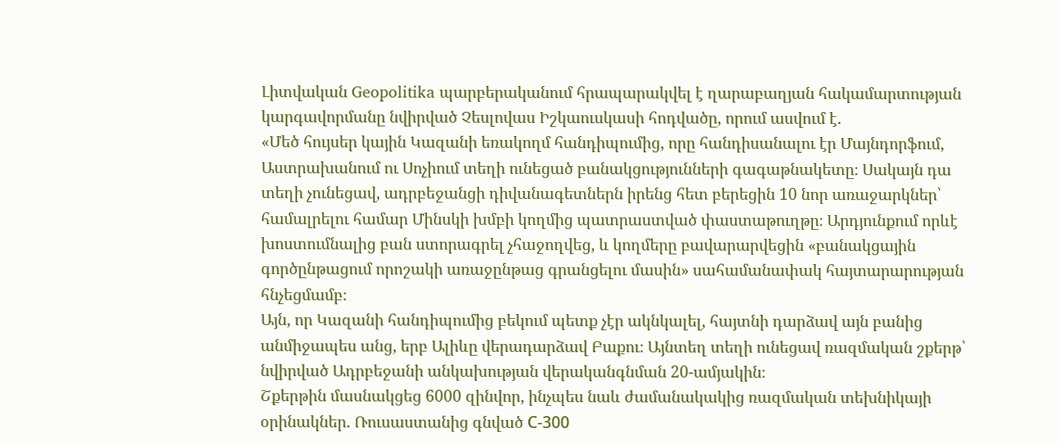Լիտվական Geopolitika պարբերականում հրապարակվել է ղարաբաղյան հակամարտության կարգավորմանը նվիրված Չեսլովաս Իշկաուսկասի հոդվածը, որում ասվում է.
«Մեծ հույսեր կային Կազանի եռակողմ հանդիպումից, որը հանդիսանալու էր Մայնդորֆում, Աստրախանում ու Սոչիում տեղի ունեցած բանակցությունների գագաթնակետը։ Սակայն դա տեղի չունեցավ, ադրբեջանցի դիվանագետներն իրենց հետ բերեցին 10 նոր առաջարկներ՝ համալրելու համար Մինսկի խմբի կողմից պատրաստված փաստաթուղթը։ Արդյունքում որևէ խոստումնալից բան ստորագրել չհաջողվեց, և կողմերը բավարարվեցին «բանակցային գործընթացում որոշակի առաջընթաց գրանցելու մասին» սահամանափակ հայտարարության հնչեցմամբ։
Այն, որ Կազանի հանդիպումից բեկում պետք չէր ակնկալել, հայտնի դարձավ այն բանից անմիջապես անց, երբ Ալիևը վերադարձավ Բաքու։ Այնտեղ տեղի ունեցավ ռազմական շքերթ՝ նվիրված Ադրբեջանի անկախության վերականգնման 20-ամյակին։
Շքերթին մասնակցեց 6000 զինվոր, ինչպես նաև ժամանակակից ռազմական տեխնիկայի օրինակներ. Ռուսաստանից գնված С-300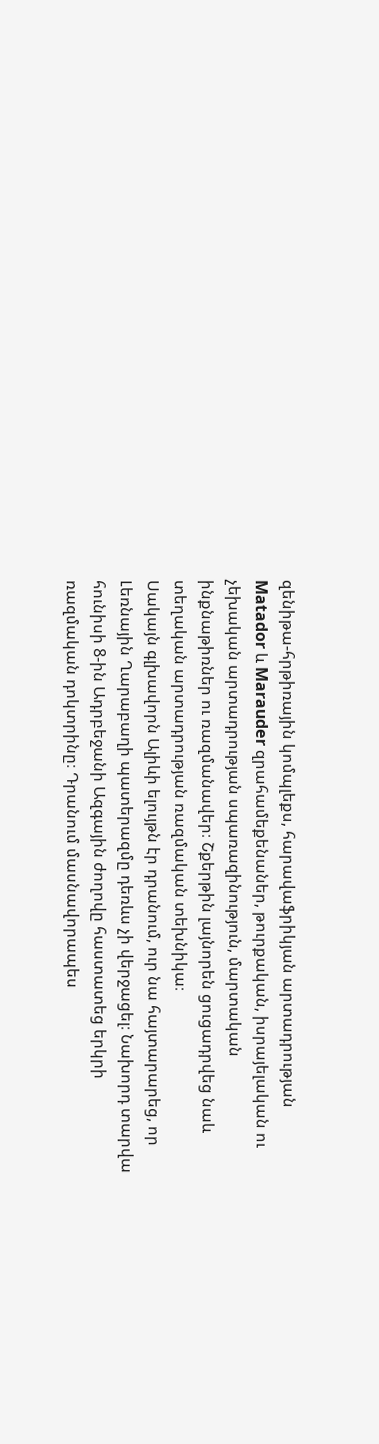զենիթա-հրթիռային կոմպլեքս, հարավաֆրիկյան արտադրության Matador և Marauder զրահամեքենաներ, թուրքական, իսրայելական ու չեխական արտադրության սպառազինություն, մարտական ինքնաթիռներ ու ռազմանավեր։ Շքերթին լայնորեն ցուցադրվեց նաև տեղական արտադրության ռազմական տեխնիկա։
Սակայն գլխավորն Ալիևի ելույթն էր դրանում, ուր նա հայտարարեց, որ Լեռնային Ղարաբաղի պատերազմը դեռևս չի վերջացել։ Նախորդ տարվա հունիսի 8-ին Ադրբեջանի Ազգային ժողովը հաստատեց երկրի ռազմական դոկտրինը։ Դրանում մասնավորապես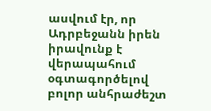ասվում էր, որ Ադրբեջանն իրեն իրավունք է վերապահում օգտագործելով բոլոր անհրաժեշտ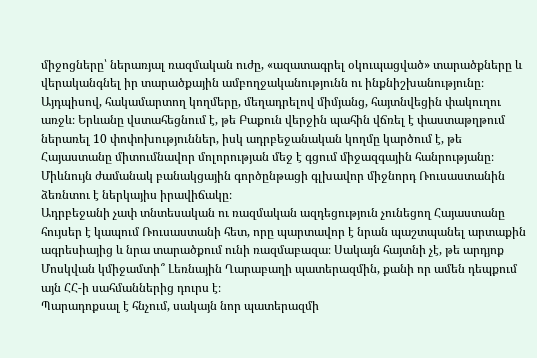միջոցները՝ ներառյալ ռազմական ուժը, «ազատագրել օկուպացված» տարածքները և վերականգնել իր տարածքային ամբողջականությունն ու ինքնիշխանությունը։
Այդպիսով, հակամարտող կողմերը, մեղադրելով միմյանց, հայտնվեցին փակուղու առջև։ Երևանը վստահեցնում է, թե Բաքուն վերջին պահին վճռել է փաստաթղթում ներառել 10 փոփոխություններ, իսկ ադրբեջանական կողմը կարծում է, թե Հայաստանը միտումնավոր մոլորության մեջ է գցում միջազգային հանրությանը։ Միևնույն ժամանակ բանակցային գործընթացի գլխավոր միջնորդ Ռուսաստանին ձեռնտու է ներկայիս իրավիճակը։
Ադրբեջանի չափ տնտեսական ու ռազմական ազդեցություն չունեցող Հայաստանը հույսեր է կապում Ռուսաստանի հետ, որը պարտավոր է նրան պաշտպանել արտաքին ագրեսիայից և նրա տարածքում ունի ռազմաբազա։ Սակայն հայտնի չէ, թե արդյոք Մոսկվան կմիջամտի՞ Լեռնային Ղարաբաղի պատերազմին, քանի որ ամեն դեպքում այն ՀՀ-ի սահմաններից դուրս է։
Պարադոքսալ է հնչում, սակայն նոր պատերազմի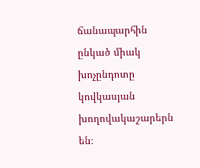ճանապարհին ընկած միակ խոչընդոտը կովկասյան խողովակաշարերն են։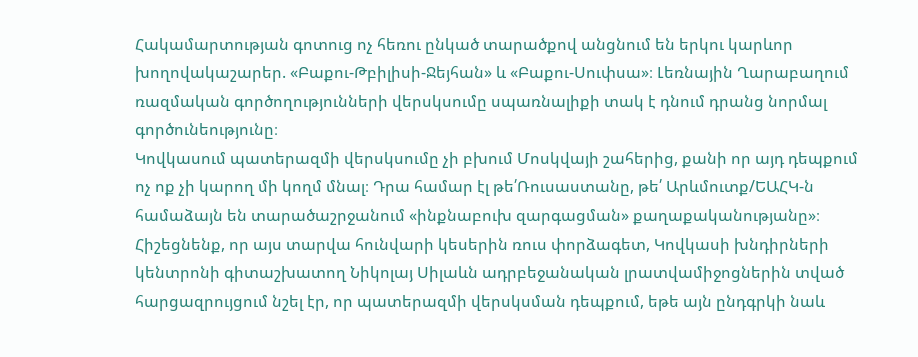Հակամարտության գոտուց ոչ հեռու ընկած տարածքով անցնում են երկու կարևոր խողովակաշարեր. «Բաքու-Թբիլիսի-Ջեյհան» և «Բաքու-Սուփսա»։ Լեռնային Ղարաբաղում ռազմական գործողությունների վերսկսումը սպառնալիքի տակ է դնում դրանց նորմալ գործունեությունը։
Կովկասում պատերազմի վերսկսումը չի բխում Մոսկվայի շահերից, քանի որ այդ դեպքում ոչ ոք չի կարող մի կողմ մնալ։ Դրա համար էլ թե՛Ռուսաստանը, թե՛ Արևմուտք/ԵԱՀԿ-ն համաձայն են տարածաշրջանում «ինքնաբուխ զարգացման» քաղաքականությանը»։
Հիշեցնենք, որ այս տարվա հունվարի կեսերին ռուս փորձագետ, Կովկասի խնդիրների կենտրոնի գիտաշխատող Նիկոլայ Սիլաևն ադրբեջանական լրատվամիջոցներին տված հարցազրույցում նշել էր, որ պատերազմի վերսկսման դեպքում, եթե այն ընդգրկի նաև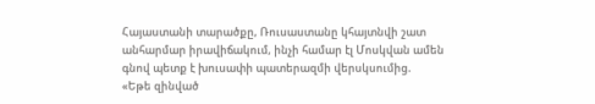Հայաստանի տարածքը, Ռուսաստանը կհայտնվի շատ անհարմար իրավիճակում, ինչի համար էլ Մոսկվան ամեն գնով պետք է խուսափի պատերազմի վերսկսումից.
«Եթե զինված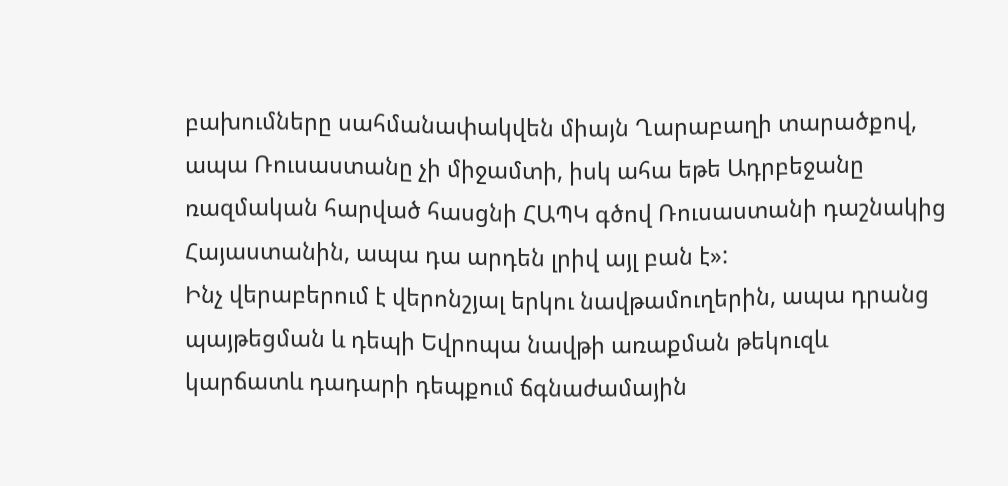բախումները սահմանափակվեն միայն Ղարաբաղի տարածքով, ապա Ռուսաստանը չի միջամտի, իսկ ահա եթե Ադրբեջանը ռազմական հարված հասցնի ՀԱՊԿ գծով Ռուսաստանի դաշնակից Հայաստանին, ապա դա արդեն լրիվ այլ բան է»:
Ինչ վերաբերում է վերոնշյալ երկու նավթամուղերին, ապա դրանց պայթեցման և դեպի Եվրոպա նավթի առաքման թեկուզև կարճատև դադարի դեպքում ճգնաժամային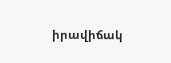իրավիճակ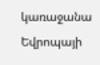կառաջանա Եվրոպայի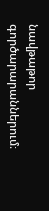նավթաթոր գործարարաններում։